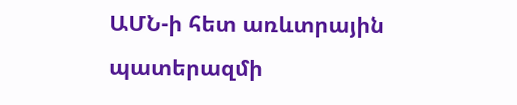ԱՄՆ-ի հետ առևտրային պատերազմի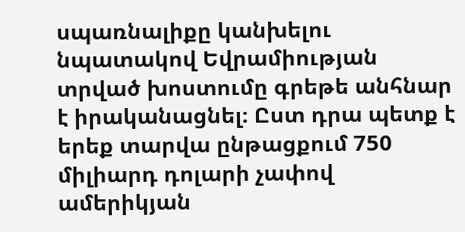սպառնալիքը կանխելու նպատակով Եվրամիության տրված խոստումը գրեթե անհնար է իրականացնել։ Ըստ դրա պետք է երեք տարվա ընթացքում 750 միլիարդ դոլարի չափով ամերիկյան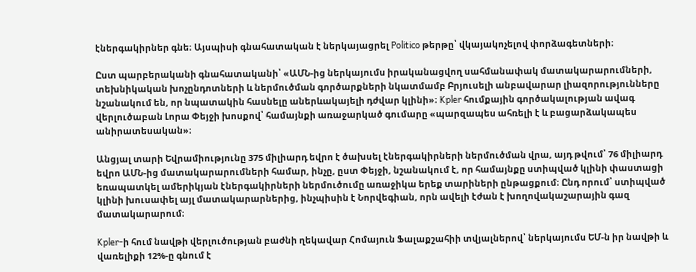էներգակիրներ գնե։ Այսպիսի գնահատական է ներկայացրել Politico թերթը՝ վկայակոչելով փորձագետների։

Ըստ պարբերականի գնահատականի՝ «ԱՄՆ-ից ներկայումս իրականացվող սահմանափակ մատակարարումների, տեխնիկական խոչընդոտների և ներմուծման գործարքների նկատմամբ Բրյուսելի անբավարար լիազորությունները նշանակում են, որ նպատակին հասնելը աներևակայելի դժվար կլինի»։ Kpler հումքային գործակալության ավագ վերլուծաբան Լորա Փեյջի խոսքով՝ համայնքի առաջարկած գումարը «պարզապես ահռելի է և բացարձակապես անիրատեսական»։

Անցյալ տարի Եվրամիությունը 375 միլիարդ եվրո է ծախսել էներգակիրների ներմուծման վրա, այդ թվում՝ 76 միլիարդ եվրո ԱՄՆ-ից մատակարարումների համար, ինչը, ըստ Փեյջի, նշանակում է, որ համայնքը ստիպված կլինի փաստացի եռապատկել ամերիկյան էներգակիրների ներմուծումը առաջիկա երեք տարիների ընթացքում։ Ընդ որում՝ ստիպված կլինի խուսափել այլ մատակարարներից, ինչպիսին է Նորվեգիան, որն ավելի էժան է խողովակաշարային գազ մատակարարում։

Kpler-ի հում նավթի վերլուծության բաժնի ղեկավար Հոմայուն Ֆալաքշահիի տվյալներով՝ ներկայումս ԵՄ-ն իր նավթի և վառելիքի 12%-ը գնում է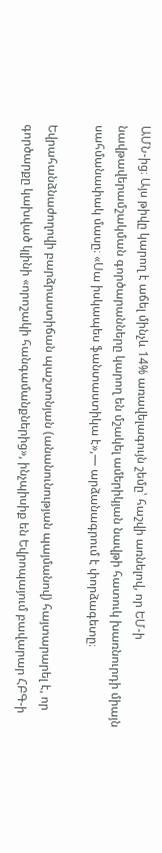ԱՄՆ-ից։ Այս թիվը կարող է աճել մինչև 14% առավելագույն շեմը՝ հաշվի առնելով, որ ԵՄ-ի նավթավերամշակման գործարանները կարող են մշակել ամերիկյան նավթի հատուկ խառնուրդի միայն սահմանափակ մասը։ «Սա իսկապես ֆանտաստիկա է»,— արձանագրում է փորձագետը։

Եվրահանձնաժողովի բարձրաստիճան պաշտոնյան (անանունության պայմանով) հայտարարել է, որ գործարքը կախված կլինի «որոշակի հանգամանքներից», ինչպիսիք են Եվրոպայում բավարար ՀԲԳ-ի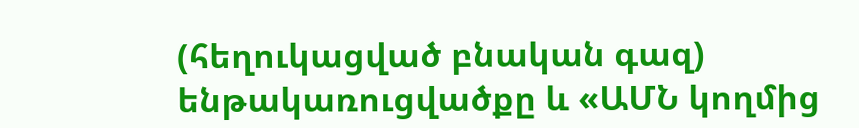(հեղուկացված բնական գազ) ենթակառուցվածքը և «ԱՄՆ կողմից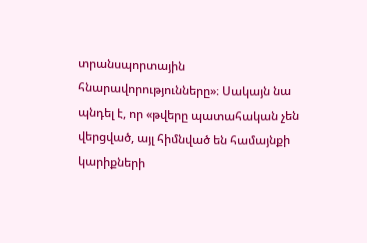տրանսպորտային հնարավորությունները»։ Սակայն նա պնդել է, որ «թվերը պատահական չեն վերցված, այլ հիմնված են համայնքի կարիքների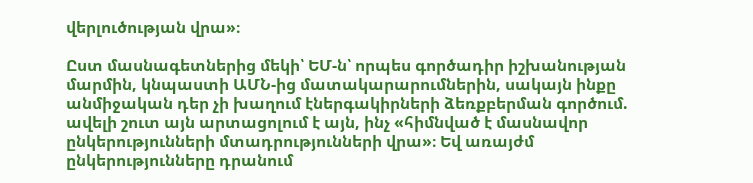վերլուծության վրա»։

Ըստ մասնագետներից մեկի՝ ԵՄ-ն՝ որպես գործադիր իշխանության մարմին, կնպաստի ԱՄՆ-ից մատակարարումներին, սակայն ինքը անմիջական դեր չի խաղում էներգակիրների ձեռքբերման գործում. ավելի շուտ այն արտացոլում է այն, ինչ «հիմնված է մասնավոր ընկերությունների մտադրությունների վրա»։ Եվ առայժմ ընկերությունները դրանում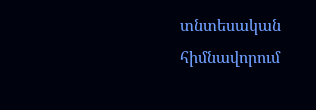տնտեսական հիմնավորում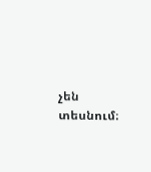չեն տեսնում։